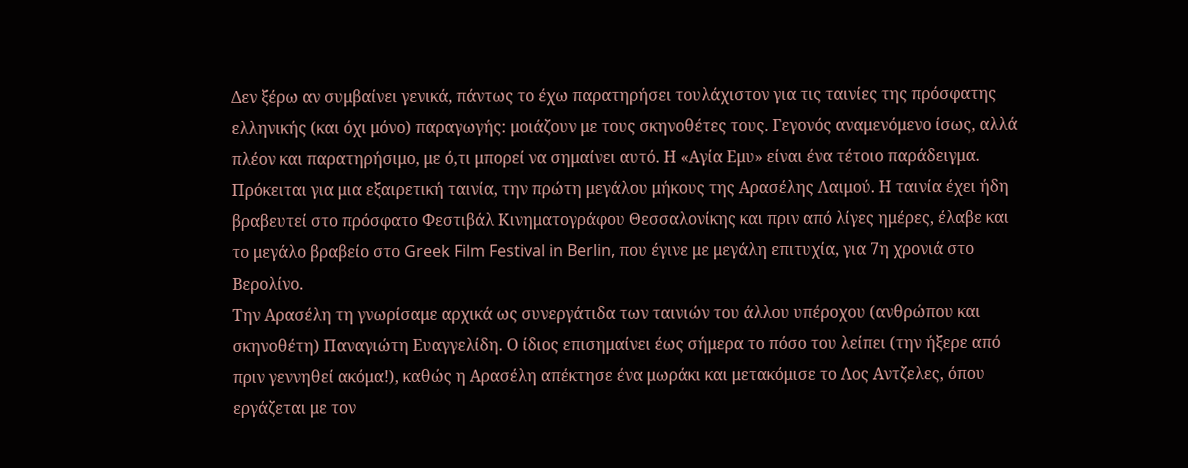Δεν ξέρω αν συμβαίνει γενικά, πάντως το έχω παρατηρήσει τουλάχιστον για τις ταινίες της πρόσφατης ελληνικής (και όχι μόνο) παραγωγής: μοιάζουν με τους σκηνοθέτες τους. Γεγονός αναμενόμενο ίσως, αλλά πλέον και παρατηρήσιμο, με ό,τι μπορεί να σημαίνει αυτό. Η «Αγία Εμυ» είναι ένα τέτοιο παράδειγμα. Πρόκειται για μια εξαιρετική ταινία, την πρώτη μεγάλου μήκους της Αρασέλης Λαιμού. Η ταινία έχει ήδη βραβευτεί στο πρόσφατο Φεστιβάλ Κινηματογράφου Θεσσαλονίκης και πριν από λίγες ημέρες, έλαβε και το μεγάλο βραβείο στο Greek Film Festival in Berlin, που έγινε με μεγάλη επιτυχία, για 7η χρονιά στο Βερολίνο.
Την Αρασέλη τη γνωρίσαμε αρχικά ως συνεργάτιδα των ταινιών του άλλου υπέροχου (ανθρώπου και σκηνοθέτη) Παναγιώτη Ευαγγελίδη. Ο ίδιος επισημαίνει έως σήμερα το πόσο του λείπει (την ήξερε από πριν γεννηθεί ακόμα!), καθώς η Αρασέλη απέκτησε ένα μωράκι και μετακόμισε το Λος Αντζελες, όπου εργάζεται με τον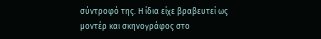σύντροφό της. Η ίδια είχε βραβευτεί ως μοντέρ και σκηνογράφος στο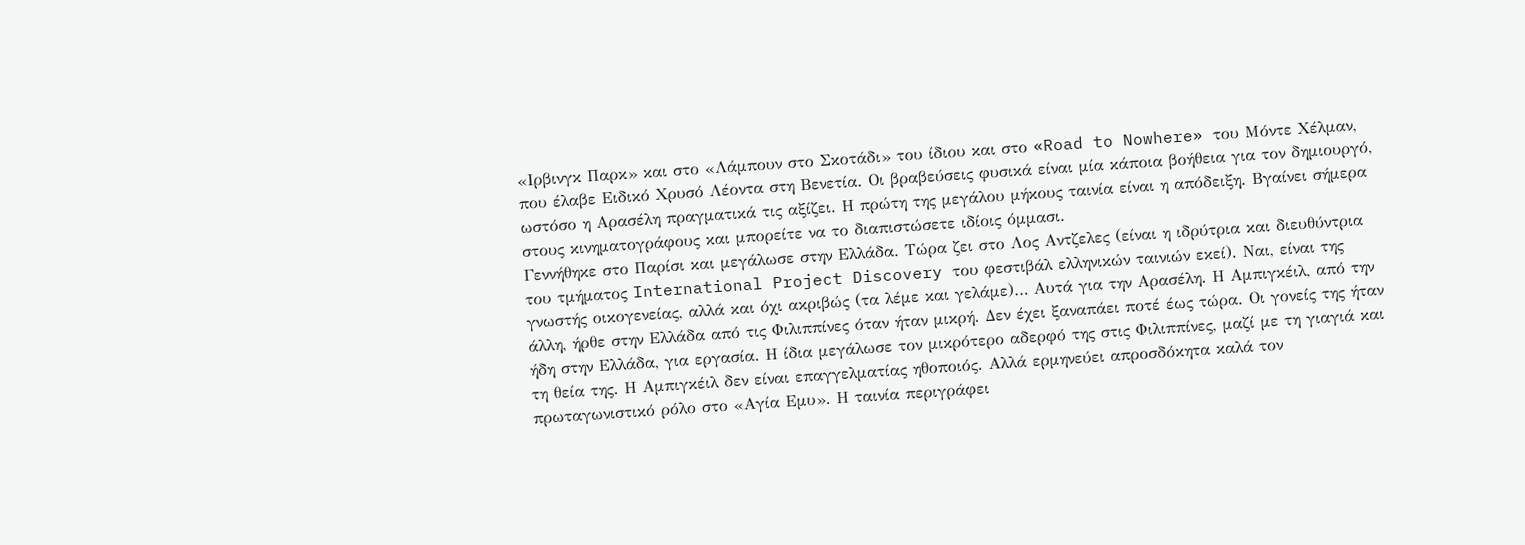«Ιρβινγκ Παρκ» και στο «Λάμπουν στο Σκοτάδι» του ίδιου και στο «Road to Nowhere» του Μόντε Χέλμαν, που έλαβε Ειδικό Χρυσό Λέοντα στη Βενετία. Οι βραβεύσεις φυσικά είναι μία κάποια βοήθεια για τον δημιουργό, ωστόσο η Αρασέλη πραγματικά τις αξίζει. Η πρώτη της μεγάλου μήκους ταινία είναι η απόδειξη. Βγαίνει σήμερα στους κινηματογράφους και μπορείτε να το διαπιστώσετε ιδίοις όμμασι.
Γεννήθηκε στο Παρίσι και μεγάλωσε στην Ελλάδα. Τώρα ζει στο Λος Αντζελες (είναι η ιδρύτρια και διευθύντρια του τμήματος International Project Discovery του φεστιβάλ ελληνικών ταινιών εκεί). Ναι, είναι της γνωστής οικογενείας, αλλά και όχι ακριβώς (τα λέμε και γελάμε)… Αυτά για την Αρασέλη. Η Αμπιγκέιλ, από την άλλη, ήρθε στην Ελλάδα από τις Φιλιππίνες όταν ήταν μικρή. Δεν έχει ξαναπάει ποτέ έως τώρα. Οι γονείς της ήταν ήδη στην Ελλάδα, για εργασία. Η ίδια μεγάλωσε τον μικρότερο αδερφό της στις Φιλιππίνες, μαζί με τη γιαγιά και τη θεία της. Η Αμπιγκέιλ δεν είναι επαγγελματίας ηθοποιός. Αλλά ερμηνεύει απροσδόκητα καλά τον πρωταγωνιστικό ρόλο στο «Αγία Εμυ». Η ταινία περιγράφει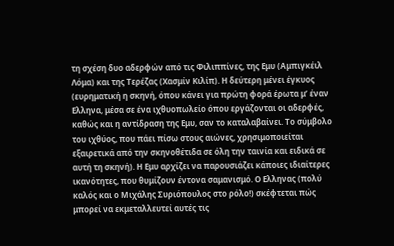τη σχέση δυο αδερφών από τις Φιλιππίνες, της Εμυ (Αμπιγκέιλ Λόμα) και της Τερέζας (Χασμίν Κιλίπ). Η δεύτερη μένει έγκυος (ευρηματική η σκηνή, όπου κάνει για πρώτη φορά έρωτα μ’ έναν Ελληνα, μέσα σε ένα ιχθυοπωλείο όπου εργάζονται οι αδερφές, καθώς και η αντίδραση της Εμυ, σαν το καταλαβαίνει. Το σύμβολο του ιχθύος, που πάει πίσω στους αιώνες, χρησιμοποιείται εξαιρετικά από την σκηνοθέτιδα σε όλη την ταινία και ειδικά σε αυτή τη σκηνή). Η Εμυ αρχίζει να παρουσιάζει κάποιες ιδιαίτερες ικανότητες, που θυμίζουν έντονα σαμανισμό. Ο Ελληνας (πολύ καλός και ο Μιχάλης Συριόπουλος στο ρόλο!) σκέφτεται πώς μπορεί να εκμεταλλευτεί αυτές τις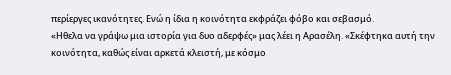περίεργες ικανότητες. Ενώ η ίδια η κοινότητα εκφράζει φόβο και σεβασμό.
«Ηθελα να γράψω μια ιστορία για δυο αδερφές» μας λέει η Αρασέλη. «Σκέφτηκα αυτή την κοινότητα, καθώς είναι αρκετά κλειστή, με κόσμο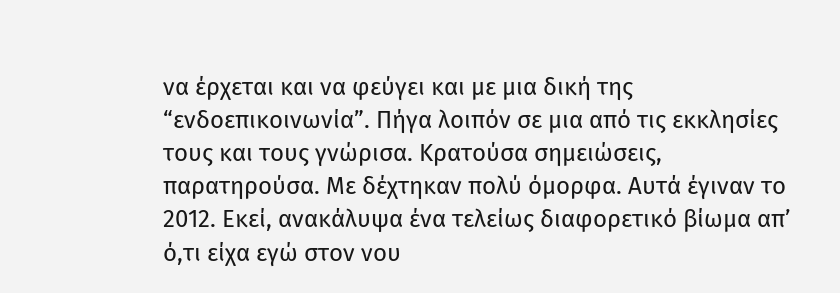να έρχεται και να φεύγει και με μια δική της “ενδοεπικοινωνία”. Πήγα λοιπόν σε μια από τις εκκλησίες τους και τους γνώρισα. Κρατούσα σημειώσεις, παρατηρούσα. Με δέχτηκαν πολύ όμορφα. Αυτά έγιναν το 2012. Εκεί, ανακάλυψα ένα τελείως διαφορετικό βίωμα απ’ ό,τι είχα εγώ στον νου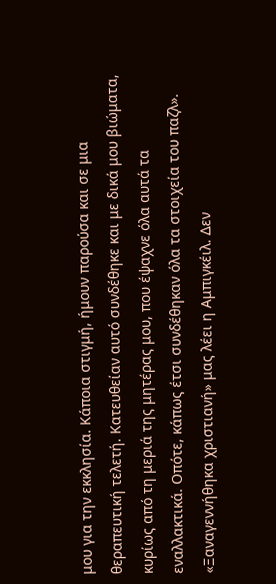μου για την εκκλησία. Κάποια στιγμή, ήμουν παρούσα και σε μια θεραπευτική τελετή. Κατευθείαν αυτό συνδέθηκε και με δικά μου βιώματα, κυρίως από τη μεριά της μητέρας μου, που έψαχνε όλα αυτά τα εναλλακτικά. Οπότε, κάπως έτσι συνδέθηκαν όλα τα στοιχεία του παζλ».
«Ξαναγεννήθηκα χριστιανή» μας λέει η Αμπιγκέιλ. Δεν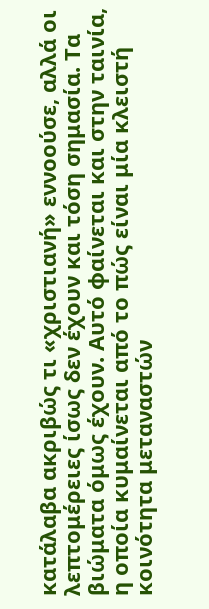κατάλαβα ακριβώς τι «χριστιανή» εννοούσε, αλλά οι λεπτομέρειες ίσως δεν έχουν και τόση σημασία. Τα βιώματα όμως έχουν. Αυτό φαίνεται και στην ταινία, η οποία κυμαίνεται από το πώς είναι μία κλειστή κοινότητα μεταναστών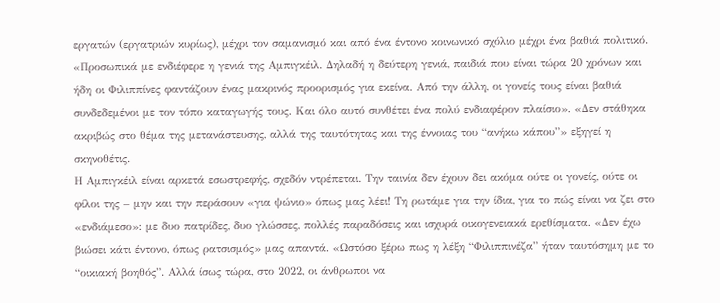εργατών (εργατριών κυρίως), μέχρι τον σαμανισμό και από ένα έντονο κοινωνικό σχόλιο μέχρι ένα βαθιά πολιτικό.
«Προσωπικά με ενδιέφερε η γενιά της Αμπιγκέιλ. Δηλαδή η δεύτερη γενιά, παιδιά που είναι τώρα 20 χρόνων και ήδη οι Φιλιππίνες φαντάζουν ένας μακρινός προορισμός για εκείνα. Από την άλλη, οι γονείς τους είναι βαθιά συνδεδεμένοι με τον τόπο καταγωγής τους. Και όλο αυτό συνθέτει ένα πολύ ενδιαφέρον πλαίσιο». «Δεν στάθηκα ακριβώς στο θέμα της μετανάστευσης, αλλά της ταυτότητας και της έννοιας του “ανήκω κάπου”» εξηγεί η σκηνοθέτις.
Η Αμπιγκέιλ είναι αρκετά εσωστρεφής, σχεδόν ντρέπεται. Την ταινία δεν έχουν δει ακόμα ούτε οι γονείς, ούτε οι φίλοι της – μην και την περάσουν «για ψώνιο» όπως μας λέει! Τη ρωτάμε για την ίδια, για το πώς είναι να ζει στο «ενδιάμεσο»: με δυο πατρίδες, δυο γλώσσες, πολλές παραδόσεις και ισχυρά οικογενειακά ερεθίσματα. «Δεν έχω βιώσει κάτι έντονο, όπως ρατσισμός» μας απαντά. «Ωστόσο ξέρω πως η λέξη “Φιλιππινέζα” ήταν ταυτόσημη με το “οικιακή βοηθός”. Αλλά ίσως τώρα, στο 2022, οι άνθρωποι να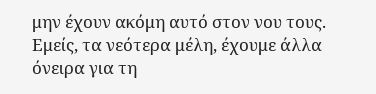μην έχουν ακόμη αυτό στον νου τους. Εμείς, τα νεότερα μέλη, έχουμε άλλα όνειρα για τη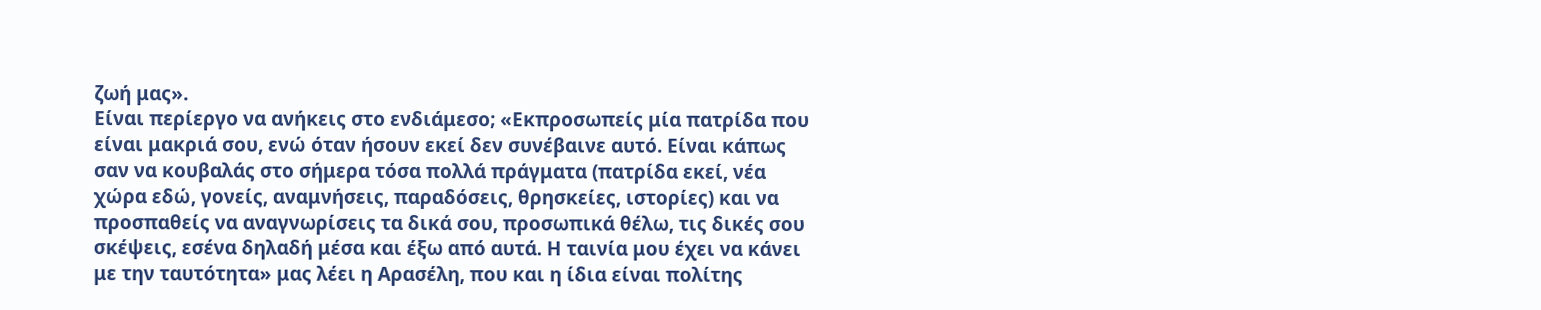ζωή μας».
Είναι περίεργο να ανήκεις στο ενδιάμεσο; «Εκπροσωπείς μία πατρίδα που είναι μακριά σου, ενώ όταν ήσουν εκεί δεν συνέβαινε αυτό. Είναι κάπως σαν να κουβαλάς στο σήμερα τόσα πολλά πράγματα (πατρίδα εκεί, νέα χώρα εδώ, γονείς, αναμνήσεις, παραδόσεις, θρησκείες, ιστορίες) και να προσπαθείς να αναγνωρίσεις τα δικά σου, προσωπικά θέλω, τις δικές σου σκέψεις, εσένα δηλαδή μέσα και έξω από αυτά. Η ταινία μου έχει να κάνει με την ταυτότητα» μας λέει η Αρασέλη, που και η ίδια είναι πολίτης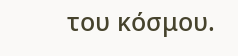του κόσμου.